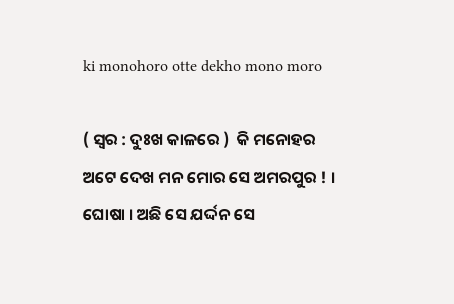ki monohoro otte dekho mono moro

( ସ୍ୱର : ଦୁଃଖ କାଳରେ )  କି ମନୋହର ଅଟେ ଦେଖ ମନ ମୋର ସେ ଅମରପୁର ! । ଘୋଷା । ଅଛି ସେ ଯର୍ଦ୍ଦନ ସେ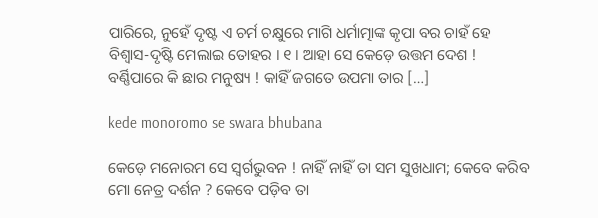ପାରିରେ, ନୁହେଁ ଦୃଷ୍ଟ ଏ ଚର୍ମ ଚକ୍ଷୁରେ ମାଗି ଧର୍ମାତ୍ମାଙ୍କ କୃପା ବର ଚାହଁ ହେ ବିଶ୍ୱାସ-ଦୃଷ୍ଟି ମେଲାଇ ତୋହର । ୧ । ଆହା ସେ କେଡ଼େ ଉତ୍ତମ ଦେଶ ! ବର୍ଣ୍ଣିପାରେ କି ଛାର ମନୁଷ୍ୟ ! କାହିଁ ଜଗତେ ଉପମା ତାର […]

kede monoromo se swara bhubana

କେଡ଼େ ମନୋରମ ସେ ସ୍ୱର୍ଗଭୁବନ ! ନାହିଁ ନାହିଁ ତା ସମ ସୁଖଧାମ; କେବେ କରିବ ମୋ ନେତ୍ର ଦର୍ଶନ ? କେବେ ପଡ଼ିବ ତା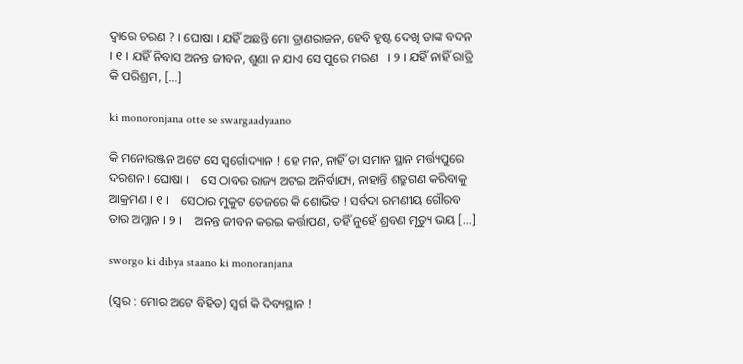ଦ୍ୱାରେ ଚରଣ ? । ଘୋଷା । ଯହିଁ ଅଛନ୍ତି ମୋ ତ୍ରାଣରାଜନ, ହେବି ହୃଷ୍ଟ ଦେଖି ତାଙ୍କ ବଦନ   । ୧ । ଯହିଁ ନିବାସ ଅନନ୍ତ ଜୀବନ, ଶୁଣା ନ ଯାଏ ସେ ପୁରେ ମରଣ   । ୨ । ଯହିଁ ନାହିଁ ରାତ୍ରି କି ପରିଶ୍ରମ, […]

ki monoronjana otte se swargaadyaano

କି ମନୋରଞ୍ଜନ ଅଟେ ସେ ସ୍ୱର୍ଗୋଦ୍ୟାନ ! ହେ ମନ, ନାହିଁ ତା ସମାନ ସ୍ଥାନ ମର୍ତ୍ତ୍ୟପୁରେ ଦରଶନ । ଘୋଷା ।    ସେ ଠାବର ରାଜ୍ୟ ଅଟଇ ଅନିର୍ବାଯ୍ୟ, ନାହାନ୍ତି ଶତ୍ରୁଗଣ କରିବାକୁ ଆକ୍ରମଣ । ୧ ।    ସେଠାର ମୁକୁଟ ତେଜରେ କି ଶୋଭିତ ! ସର୍ବଦା ରମଣୀୟ ଗୌରବ ତାର ଅମ୍ଳାନ । ୨ ।    ଅନନ୍ତ ଜୀବନ କରଇ କର୍ତ୍ତାପଣ, ତହିଁ ନୁହେଁ ଶ୍ରବଣ ମୃତ୍ୟୁ ଭୟ […]

sworgo ki dibya staano ki monoranjana

(ସ୍ୱର : ମୋର ଅଟେ ବିହିତ) ସ୍ୱର୍ଗ କି ଦିବ୍ୟସ୍ଥାନ !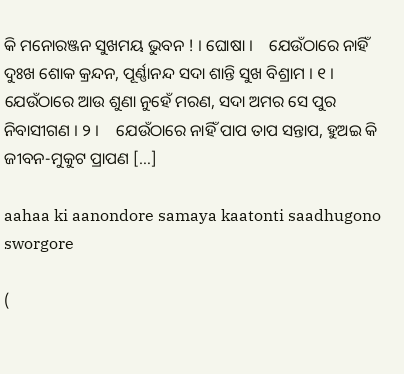କି ମନୋରଞ୍ଜନ ସୁଖମୟ ଭୁବନ ! । ଘୋଷା ।    ଯେଉଁଠାରେ ନାହିଁ ଦୁଃଖ ଶୋକ କ୍ରନ୍ଦନ, ପୂର୍ଣ୍ଣାନନ୍ଦ ସଦା ଶାନ୍ତି ସୁଖ ବିଶ୍ରାମ । ୧ ।    ଯେଉଁଠାରେ ଆଉ ଶୁଣା ନୁହେଁ ମରଣ, ସଦା ଅମର ସେ ପୁର ନିବାସୀଗଣ । ୨ ।    ଯେଉଁଠାରେ ନାହିଁ ପାପ ତାପ ସନ୍ତାପ, ହୁଅଇ କି ଜୀବନ-ମୁକୁଟ ପ୍ରାପଣ […]

aahaa ki aanondore samaya kaatonti saadhugono sworgore

(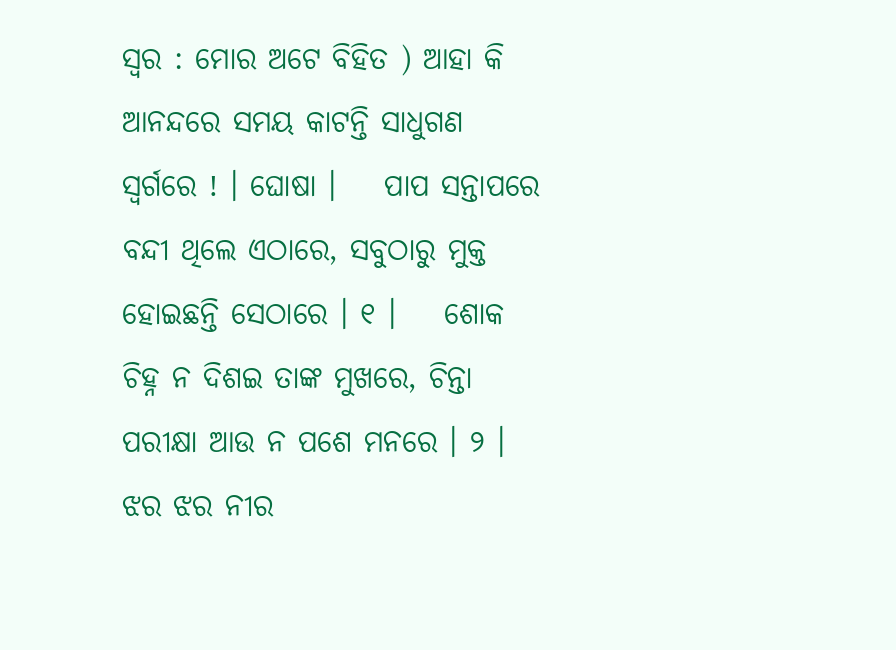ସ୍ୱର : ମୋର ଅଟେ ବିହିତ ) ଆହା କି ଆନନ୍ଦରେ ସମୟ କାଟନ୍ତି ସାଧୁଗଣ ସ୍ୱର୍ଗରେ ! । ଘୋଷା ।    ପାପ ସନ୍ତାପରେ ବନ୍ଦୀ ଥିଲେ ଏଠାରେ, ସବୁଠାରୁ ମୁକ୍ତ ହୋଇଛନ୍ତି ସେଠାରେ । ୧ ।    ଶୋକ ଚିହ୍ନ ନ ଦିଶଇ ତାଙ୍କ ମୁଖରେ, ଚିନ୍ତା ପରୀକ୍ଷା ଆଉ ନ ପଶେ ମନରେ । ୨ । ଝର ଝର ନୀର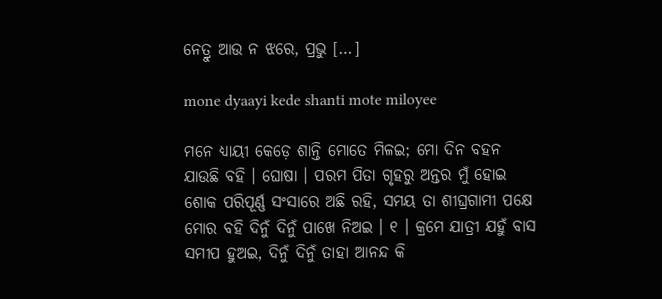ନେତ୍ରୁ ଆଉ ନ ଝରେ, ପ୍ରଭୁ […]

mone dyaayi kede shanti mote miloyee

ମନେ ଧ୍ୟାୟୀ କେଡ଼େ ଶାନ୍ତି ମୋତେ ମିଳଇ; ମୋ ଦିନ ବହନ ଯାଉଛି ବହି । ଘୋଷା । ପରମ ପିତା ଗୃହରୁ ଅନ୍ତର ମୁଁ ହୋଇ ଶୋକ ପରିପୂର୍ଣ୍ଣ ସଂସାରେ ଅଛି ରହି, ସମୟ ତା ଶୀଘ୍ରଗାମୀ ପକ୍ଷେ ମୋର ବହି ଦିନୁଁ ଦିନୁଁ ପାଖେ ନିଅଇ । ୧ । କ୍ରମେ ଯାତ୍ରୀ ଯହୁଁ ବାସ ସମୀପ ହୁଅଇ, ଦିନୁଁ ଦିନୁଁ ତାହା ଆନନ୍ଦ କି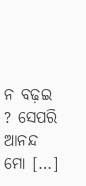ନ ବଢ଼ଇ ? ସେପରି ଆନନ୍ଦ ମୋ […]